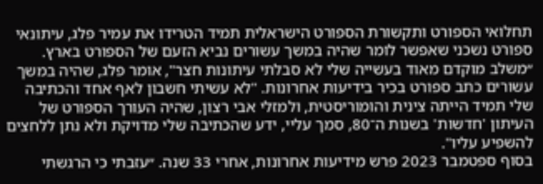תחלואי הספורט ותקשורת הספורט הישראלית תמיד הטרידו את עמיר פלג, עיתונאי ספורט נשכני שאפשר לומר שהיה במשך עשורים נביא הזעם של הספורט בארץ. ״משלב מוקדם מאוד בעשייה שלי לא סבלתי עיתונות חצר", אומר פלג, שהיה במשך עשורים כתב ספורט בכיר בידיעות אחרונות. "לא עשיתי חשבון לאף אחד והכתיבה שלי תמיד הייתה צינית והומוריסטית, ולמזלי אבי רצון, שהיה העורך הספורט של העיתון 'חדשות' בשנות ה־80, סמך עליי, ידע שהכתיבה שלי מדויקת ולא נתן ללחצים להשפיע עליו".
בסוף ספטמבר 2023 פרש מידיעות אחרונות, אחרי 33 שנה. ״עזבתי כי הרגשתי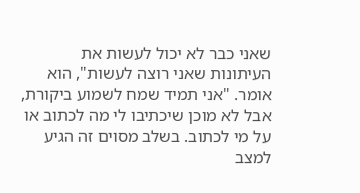שאני כבר לא יכול לעשות את העיתונות שאני רוצה לעשות", הוא אומר. "אני תמיד שמח לשמוע ביקורת, אבל לא מוכן שיכתיבו לי מה לכתוב או על מי לכתוב. בשלב מסוים זה הגיע למצב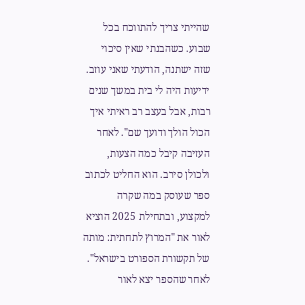שהייתי צריך להתווכח בכל שבוע. כשהבנתי שאין סיכוי שזה ישתנה, הודעתי שאני עוזב. ידיעות היה לי בית במשך שנים רבות, אבל בעצב רב ראיתי איך הכול הולך ודועך שם". לאחר העזיבה קיבל כמה הצעות, ולכולן סירב. הוא החליט לכתוב ספר שעוסק במה שקרה למקצוע, ובתחילת 2025 הוציא לאור את "המרוץ לתחתית: מותה של תקשורת הספורט בישראל". לאחר שהספר יצא לאור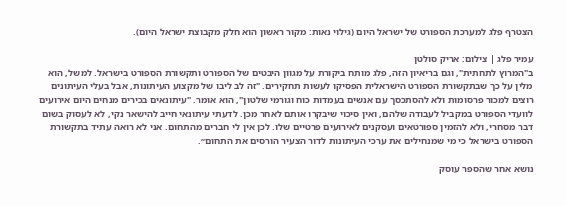הצטרף פלג למערכת הספורט של ישראל היום (גילוי נאות: מקור ראשון הוא חלק מקבוצת ישראל היום).

עמיר פלג | צילום: אריק סולטן
ב"המרוץ לתחתית", וגם בריאיון הזה, פלג מותח ביקורת על מגוון היבטים של הספורט ותקשורת הספורט בישראל. למשל, הוא מלין על כך שבתקשורת הספורט הישראלית הפסיקו לעשות תחקירים. "זה לב ליבו של מקצוע העיתונות, אבל בעלי העיתונים רוצים למכור פרסומות ולא להסתכסך עם אנשים בעמדות כוח וגורמי שלטון", הוא אומר. "עיתונאים בכירים מנחים היום אירועים לוועדי הספורט במקביל לעבודה שלהם, ואין סיכוי שיבקרו אותם לאחר מכן. לדעתי עיתונאי חייב להישאר נקי, לא לעסוק בשום דבר מסחרי, ולא להזמין ספורטאים ועסקנים לאירועים פרטיים שלו. לכן אין לי חברים מהתחום. אני לא רואה עתיד בתקשורת הספורט בישראל כי מי שמנחילים את ערכי העיתונות לדור הצעיר הורסים את התחום״.

נושא אחר שהספר עוסק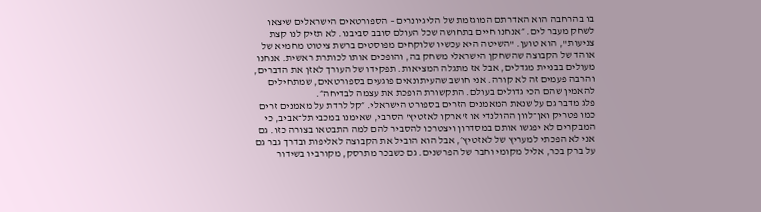בו בהרחבה הוא האדרתם המוגזמת של הליגיונרים – הספורטאים הישראלים שיצאו לשחק מעבר לים. ״אנחנו חיים בתחושה שכל העולם סובב סביבנו. לא תזיק לנו קצת צניעות", הוא טוען. "השיטה היא עכשיו שלוקחים מפוסטים ברשת ציטוט מחמיא של אוהד של הקבוצה שהשחקן הישראלי משחק בה, והופכים אותו לכותרת ראשית. אנחנו מעולים בבניית מגדלים, אבל אז מתגלה המציאות. תפקידו של העורך לאזן את הדברים, והרבה פעמים זה לא קורה. אני חושב שהעיתונאים פוגעים בספורטאים, שמתחילים להאמין שהם הכי גדולים בעולם. התקשורת הופכת את עצמה לבדיחה״.
פלג מדבר גם על שנאת המאמנים הזרים בספורט הישראלי. ״קל לרדת על מאמנים זרים כמו פטריק ואן־לוון ההולנדי או ז'ארקו לאזטיץ' הסרבי, שאימנו במכבי תל־אביב, כי המבקרים לא יפגשו אותם במסדרון ויצטרכו להסביר להם למה התבטאו בצורה כזו. גם אני לא הפכתי למעריץ של לאזטיץ׳, אבל הוא הוביל את הקבוצה לאליפות ובדרך גבר גם על ברק בכר, אליל מקומי וחבר של הפרשנים. גם כשבכר מתרסק, מקורביו בשידור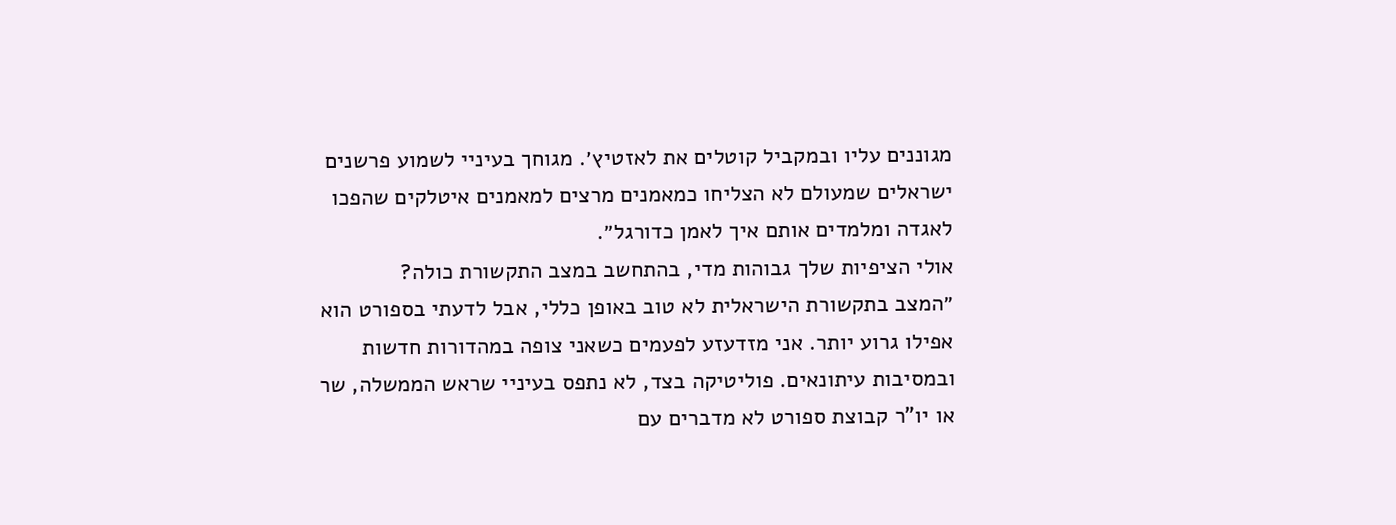מגוננים עליו ובמקביל קוטלים את לאזטיץ׳. מגוחך בעיניי לשמוע פרשנים ישראלים שמעולם לא הצליחו כמאמנים מרצים למאמנים איטלקים שהפכו לאגדה ומלמדים אותם איך לאמן כדורגל״.
אולי הציפיות שלך גבוהות מדי, בהתחשב במצב התקשורת כולה?
״המצב בתקשורת הישראלית לא טוב באופן כללי, אבל לדעתי בספורט הוא אפילו גרוע יותר. אני מזדעזע לפעמים כשאני צופה במהדורות חדשות ובמסיבות עיתונאים. פוליטיקה בצד, לא נתפס בעיניי שראש הממשלה, שר או יו"ר קבוצת ספורט לא מדברים עם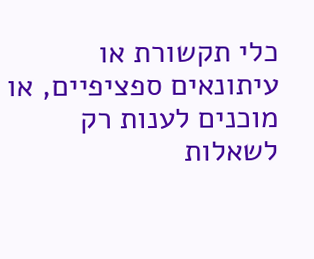כלי תקשורת או עיתונאים ספציפיים, או מוכנים לענות רק לשאלות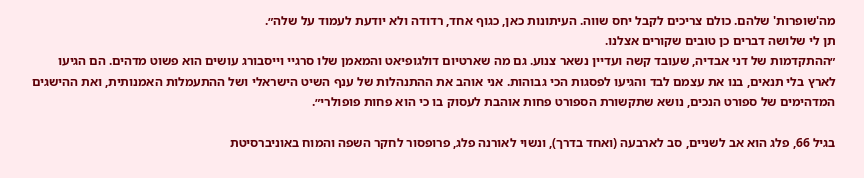מה'שופרות' שלהם. כולם צריכים לקבל יחס שווה. העיתונות כאן, כגוף אחד, רדודה ולא יודעת לעמוד על שלה״.
תן לי שלושה דברים כן טובים שקורים אצלנו.
״ההתקדמות של דני אבדיה, שעובד קשה ועדיין נשאר צנוע. גם מה שארטיום דולגופיאט והמאמן שלו סרגיי וייסבורג עושים הוא פשוט מדהים. הם הגיעו לארץ בלי תנאים, בנו את עצמם לבד והגיעו לפסגות הכי גבוהות. אני אוהב את ההתנהלות של ענף השיט הישראלי ושל ההתעמלות האמנותית, ואת ההישגים המדהימים של ספורט הנכים, נושא שתקשורת הספורט פחות אוהבת לעסוק בו כי הוא פחות פופולרי״.

בגיל 66, פלג הוא אב לשניים, סב לארבעה (ואחד בדרך), ונשוי לאורנה פלג, פרופסור לחקר השפה והמוח באוניברסיטת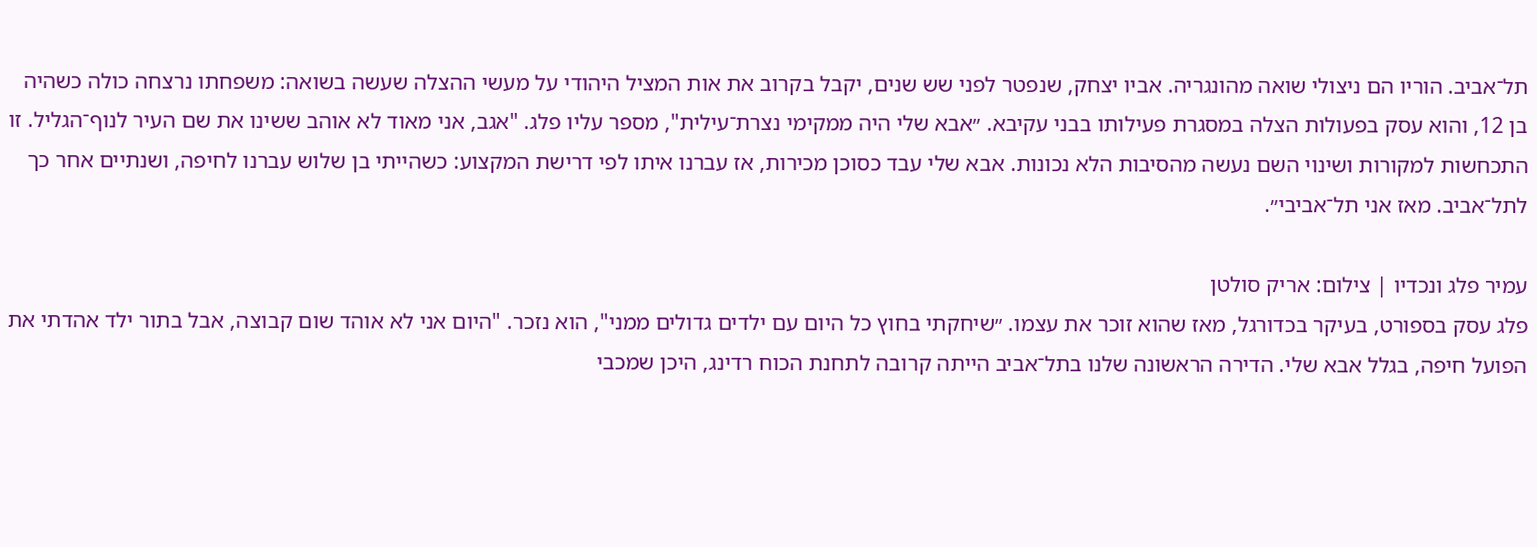תל־אביב. הוריו הם ניצולי שואה מהונגריה. אביו יצחק, שנפטר לפני שש שנים, יקבל בקרוב את אות המציל היהודי על מעשי ההצלה שעשה בשואה: משפחתו נרצחה כולה כשהיה בן 12, והוא עסק בפעולות הצלה במסגרת פעילותו בבני עקיבא. ״אבא שלי היה ממקימי נצרת־עילית", מספר עליו פלג. "אגב, אני מאוד לא אוהב ששינו את שם העיר לנוף־הגליל. זו התכחשות למקורות ושינוי השם נעשה מהסיבות הלא נכונות. אבא שלי עבד כסוכן מכירות, אז עברנו איתו לפי דרישת המקצוע: כשהייתי בן שלוש עברנו לחיפה, ושנתיים אחר כך לתל־אביב. מאז אני תל־אביבי״.

עמיר פלג ונכדיו | צילום: אריק סולטן
פלג עסק בספורט, בעיקר בכדורגל, מאז שהוא זוכר את עצמו. ״שיחקתי בחוץ כל היום עם ילדים גדולים ממני", הוא נזכר. "היום אני לא אוהד שום קבוצה, אבל בתור ילד אהדתי את הפועל חיפה, בגלל אבא שלי. הדירה הראשונה שלנו בתל־אביב הייתה קרובה לתחנת הכוח רדינג, היכן שמכבי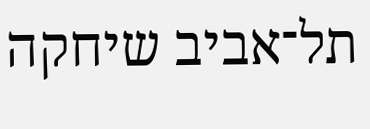תל־אביב שיחקה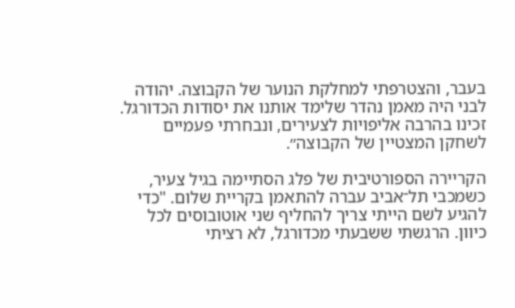בעבר, והצטרפתי למחלקת הנוער של הקבוצה. יהודה לבני היה מאמן נהדר שלימד אותנו את יסודות הכדורגל. זכינו בהרבה אליפויות לצעירים, ונבחרתי פעמיים לשחקן המצטיין של הקבוצה״.

הקריירה הספורטיבית של פלג הסתיימה בגיל צעיר, כשמכבי תל־אביב עברה להתאמן בקריית שלום. "כדי להגיע לשם הייתי צריך להחליף שני אוטובוסים לכל כיוון. הרגשתי ששבעתי מכדורגל, לא רציתי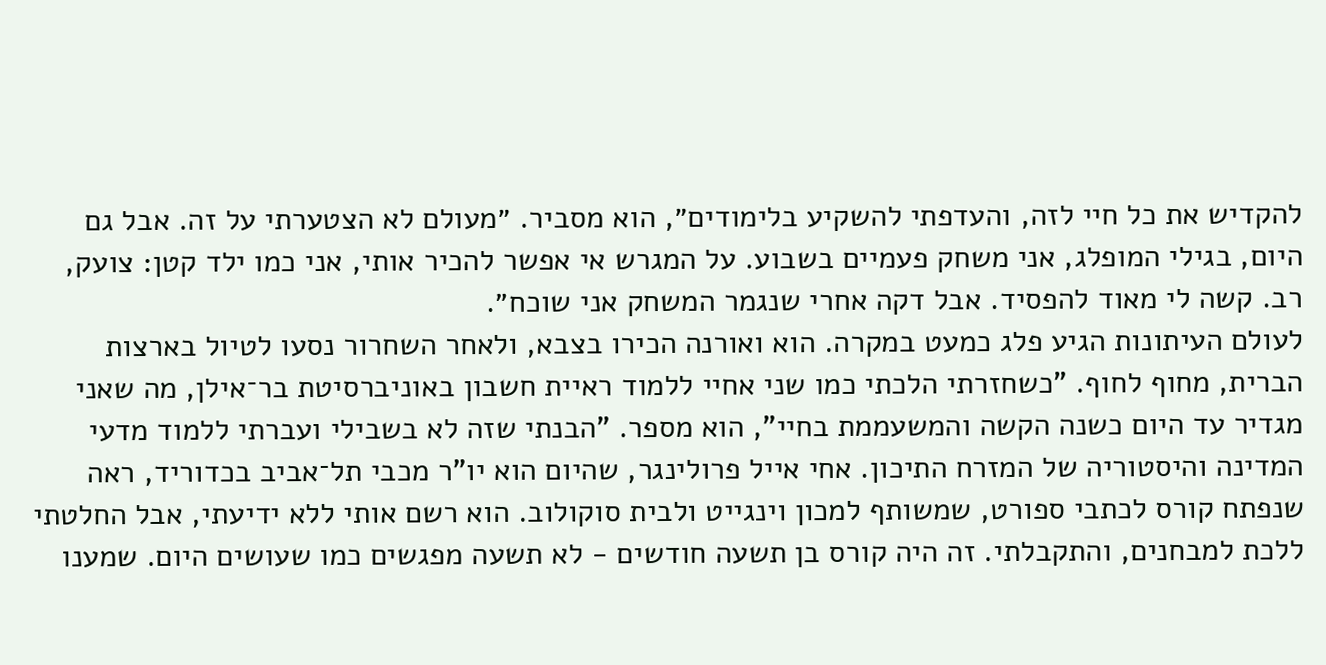להקדיש את כל חיי לזה, והעדפתי להשקיע בלימודים״, הוא מסביר. ״מעולם לא הצטערתי על זה. אבל גם היום, בגילי המופלג, אני משחק פעמיים בשבוע. על המגרש אי אפשר להכיר אותי, אני כמו ילד קטן: צועק, רב. קשה לי מאוד להפסיד. אבל דקה אחרי שנגמר המשחק אני שוכח״.
לעולם העיתונות הגיע פלג כמעט במקרה. הוא ואורנה הכירו בצבא, ולאחר השחרור נסעו לטיול בארצות הברית, מחוף לחוף. "כשחזרתי הלכתי כמו שני אחיי ללמוד ראיית חשבון באוניברסיטת בר־אילן, מה שאני מגדיר עד היום כשנה הקשה והמשעממת בחיי", הוא מספר. "הבנתי שזה לא בשבילי ועברתי ללמוד מדעי המדינה והיסטוריה של המזרח התיכון. אחי אייל פרולינגר, שהיום הוא יו"ר מכבי תל־אביב בכדוריד, ראה שנפתח קורס לכתבי ספורט, שמשותף למכון וינגייט ולבית סוקולוב. הוא רשם אותי ללא ידיעתי, אבל החלטתי ללכת למבחנים, והתקבלתי. זה היה קורס בן תשעה חודשים - לא תשעה מפגשים כמו שעושים היום. שמענו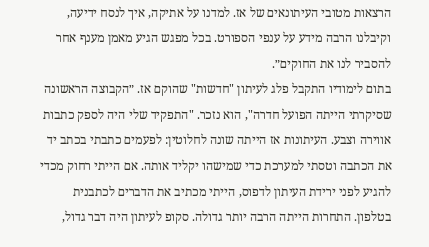הרצאות מטובי העיתונאים של אז. למדנו על אתיקה, איך לנסח ידיעה, וקיבלנו הרבה מידע על ענפי הספורט. בכל מפגש הגיע מאמן מענף אחר להסביר לנו את החוקים״.
בתום לימודיו התקבל פלג לעיתון "חדשות" שהוקם אז. ״הקבוצה הראשונה שסיקרתי הייתה הפועל חדרה", הוא נזכר. "התפקיד שלי היה לספק כתבות אווירה וצבע. העיתונות אז הייתה שונה לחלוטין: לפעמים כתבתי בכתב יד את הכתבה וטסתי למערכת כדי שמישהו יקליד אותה. אם הייתי רחוק מכדי להגיע לפני ירידת העיתון לדפוס, הייתי מכתיב את הדברים לכתבנית בטלפון. התחרות הייתה הרבה יותר גדולה. סקופ לעיתון היה דבר גדול,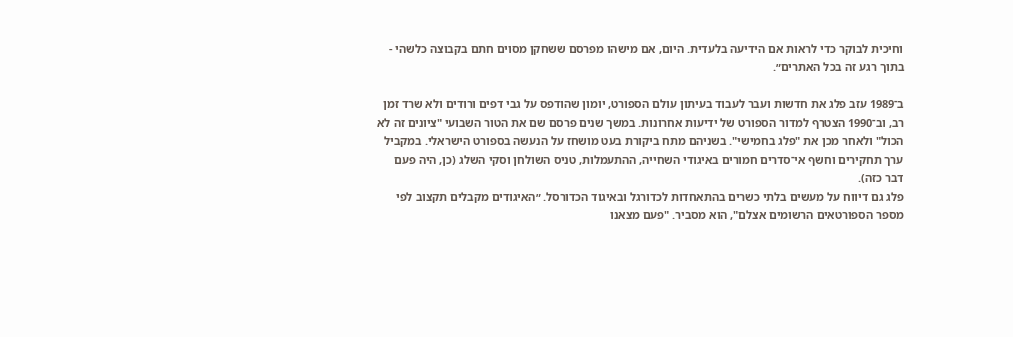וחיכית לבוקר כדי לראות אם הידיעה בלעדית. היום, אם מישהו מפרסם ששחקן מסוים חתם בקבוצה כלשהי - בתוך רגע זה בכל האתרים״.

ב־1989 עזב פלג את חדשות ועבר לעבוד בעיתון עולם הספורט, יומון שהודפס על גבי דפים ורודים ולא שרד זמן רב, וב־1990 הצטרף למדור הספורט של ידיעות אחרונות. במשך שנים פרסם שם את הטור השבועי "ציונים זה לא הכול" ולאחר מכן את "פלג בחמישי". בשניהם מתח ביקורת בעט מושחז על הנעשה בספורט הישראלי. במקביל ערך תחקירים וחשף אי־סדרים חמורים באיגודי השחייה, ההתעמלות, טניס השולחן וסקי השלג (כן, היה פעם דבר כזה).
פלג גם דיווח על מעשים בלתי כשרים בהתאחדות לכדורגל ובאיגוד הכדורסל. ״האיגודים מקבלים תקצוב לפי מספר הספורטאים הרשומים אצלם", הוא מסביר. "פעם מצאנו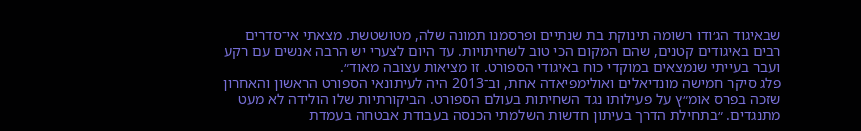שבאיגוד הג׳ודו רשומה תינוקת בת שנתיים ופרסמנו תמונה שלה, מטושטשת. מצאתי אי־סדרים רבים באיגודים קטנים, שהם המקום הכי טוב לשחיתויות. עד היום לצערי יש הרבה אנשים עם רקע ועבר בעייתי שנמצאים במוקדי כוח באיגודי הספורט. זו מציאות עצובה מאוד״.
פלג סיקר חמישה מונדיאלים ואולימפיאדה אחת, וב־2013 היה לעיתונאי הספורט הראשון והאחרון שזכה בפרס אומ״ץ על פעילותו נגד השחיתות בעולם הספורט. הביקורתיות שלו הולידה לא מעט מתנגדים. ״בתחילת הדרך בעיתון חדשות השלמתי הכנסה בעבודת אבטחה בעמדת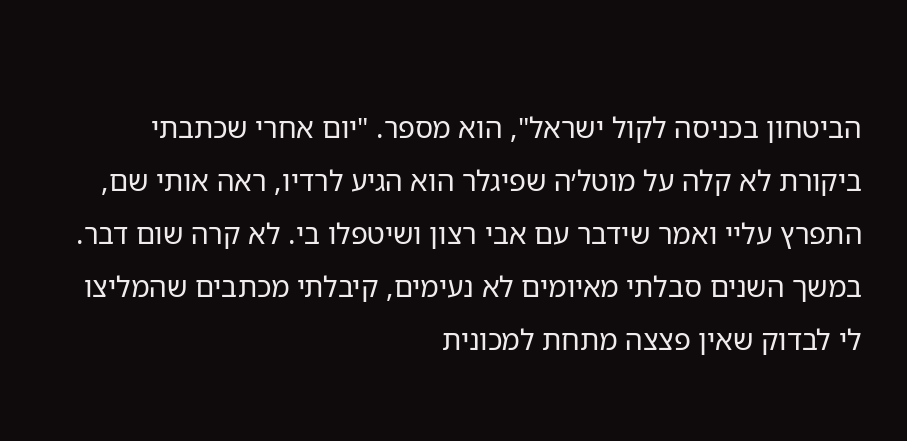הביטחון בכניסה לקול ישראל", הוא מספר. "יום אחרי שכתבתי ביקורת לא קלה על מוטל׳ה שפיגלר הוא הגיע לרדיו, ראה אותי שם, התפרץ עליי ואמר שידבר עם אבי רצון ושיטפלו בי. לא קרה שום דבר. במשך השנים סבלתי מאיומים לא נעימים, קיבלתי מכתבים שהמליצו לי לבדוק שאין פצצה מתחת למכונית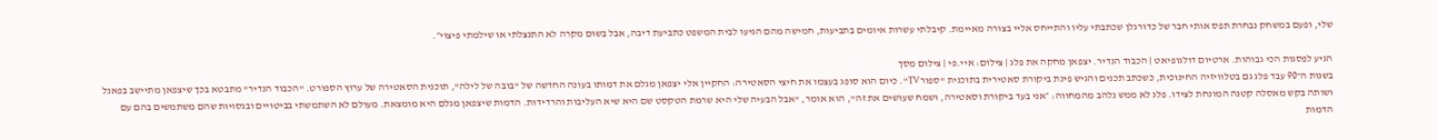שלי, ופעם במשחק נבחרת תפס אותי חבר של כדורגלן שכתבתי עליו והתייחס אליי בצורה מאיימת. קיבלתי עשרות איומים בתביעות, חמישה מהם הגיעו לבית המשפט כתביעת דיבה, אבל בשום מקרה לא התנצלתי או שילמתי פיצוי״.

הגיע לפסגות הכי גבוהות. ארטיום דולגופיאט | הכבוד הנדיר. יצפאן מחקה את פלג | צילום: איי.פי | צילום מסך
בשנות ה־90 עבד פלג גם בטלוויזיה החינוכית, כשכתב תכנים והגיש פינת ביקורת סאטירית בתוכנית "ספורTV". כיום הוא סופג בעצמו את חיצי הסאטירה: החקיין אלי יצפאן מגלם את דמותו בעונה החדשה של "בובה של לילה", תוכנית הסאטירה של ערוץ הספורט. "הכבוד הנדיר" מתבטא בכך שיצפאן מתיישב בפאנל ושותה בקש מאסלה קטנה המונחת לצידו. פלג לא ממש נלהב מהמחווה: ״אני בעד ביקורת וסאטירה, ושמח שעושים את זה", הוא אומר, "אבל הבעיה שלי היא שרמת הטקסט שם היא שיא העליבות והרדידות. הדמות שיצפאן מגלם היא מומצאת. מעולם לא השתמשתי בביטויים ובגסויות שהם משתמשים בהם עם הדמות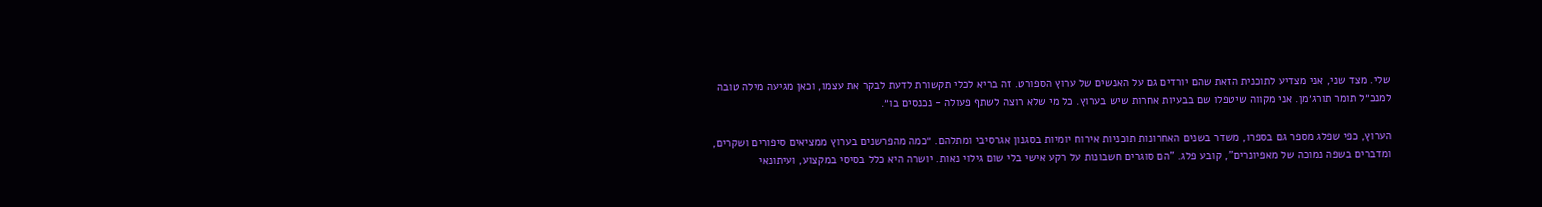שלי. מצד שני, אני מצדיע לתוכנית הזאת שהם יורדים גם על האנשים של ערוץ הספורט. זה בריא לכלי תקשורת לדעת לבקר את עצמו, וכאן מגיעה מילה טובה למנכ״ל תומר תורג׳מן. אני מקווה שיטפלו שם בבעיות אחרות שיש בערוץ. כל מי שלא רוצה לשתף פעולה - נכנסים בו״.

הערוץ, כפי שפלג מספר גם בספרו, משדר בשנים האחרונות תוכניות אירוח יומיות בסגנון אגרסיבי ומתלהם. ״כמה מהפרשנים בערוץ ממציאים סיפורים ושקרים, ומדברים בשפה נמוכה של מאפיונרים", קובע פלג. "הם סוגרים חשבונות על רקע אישי בלי שום גילוי נאות. יושרה היא כלל בסיסי במקצוע, ועיתונאי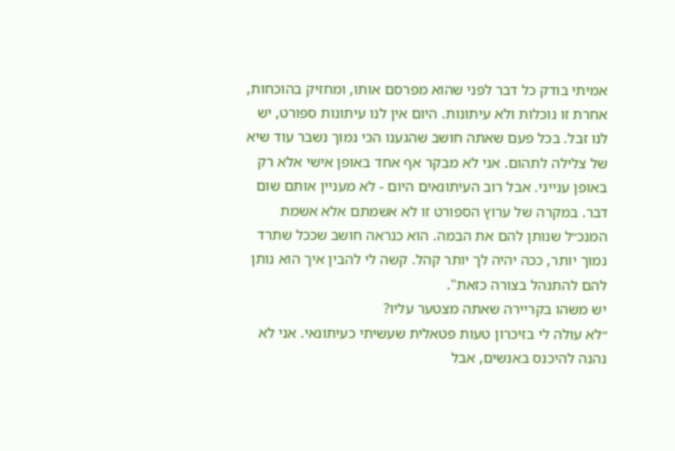אמיתי בודק כל דבר לפני שהוא מפרסם אותו, ומחזיק בהוכחות, אחרת זו נוכלות ולא עיתונות. היום אין לנו עיתונות ספורט, יש לנו זבל. בכל פעם שאתה חושב שהגענו הכי נמוך נשבר עוד שיא של צלילה לתהום. אני לא מבקר אף אחד באופן אישי אלא רק באופן ענייני. אבל רוב העיתונאים היום - לא מעניין אותם שום דבר. במקרה של ערוץ הספורט זו לא אשמתם אלא אשמת המנכ״ל שנותן להם את הבמה. הוא כנראה חושב שככל שתרד נמוך יותר, ככה יהיה לך יותר קהל. קשה לי להבין איך הוא נותן להם להתנהל בצורה כזאת".
יש משהו בקריירה שאתה מצטער עליו?
״לא עולה לי בזיכרון טעות פטאלית שעשיתי כעיתונאי. אני לא נהנה להיכנס באנשים, אבל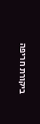ביקורת חריפה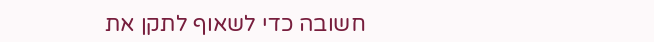חשובה כדי לשאוף לתקן את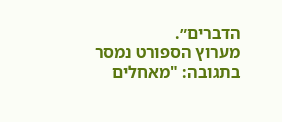הדברים״.
מערוץ הספורט נמסר בתגובה: "מאחלים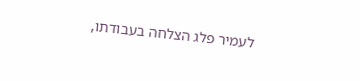לעמיר פלג הצלחה בעבודתו,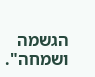הגשמה ושמחה".